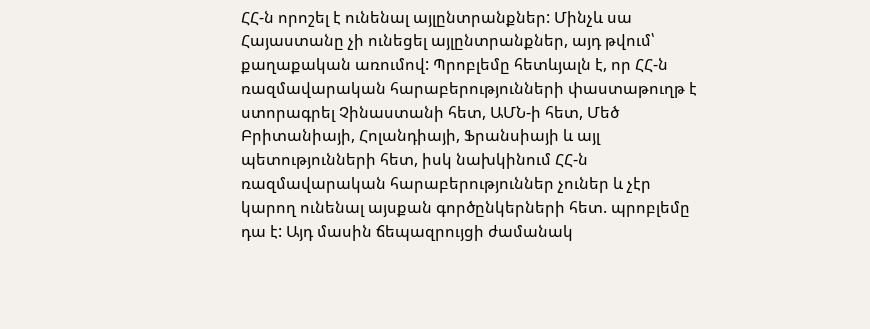ՀՀ-ն որոշել է ունենալ այլընտրանքներ: Մինչև սա Հայաստանը չի ունեցել այլընտրանքներ, այդ թվում՝ քաղաքական առումով: Պրոբլեմը հետևյալն է, որ ՀՀ-ն ռազմավարական հարաբերությունների փաստաթուղթ է ստորագրել Չինաստանի հետ, ԱՄՆ-ի հետ, Մեծ Բրիտանիայի, Հոլանդիայի, Ֆրանսիայի և այլ պետությունների հետ, իսկ նախկինում ՀՀ-ն ռազմավարական հարաբերություններ չուներ և չէր կարող ունենալ այսքան գործընկերների հետ. պրոբլեմը դա է: Այդ մասին ճեպազրույցի ժամանակ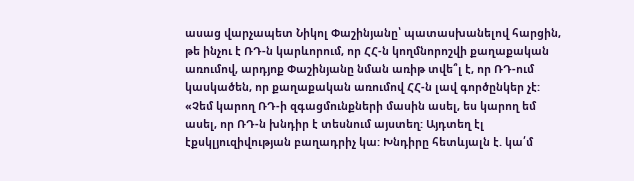ասաց վարչապետ Նիկոլ Փաշինյանը՝ պատասխանելով հարցին, թե ինչու է ՌԴ-ն կարևորում, որ ՀՀ-ն կողմնորոշվի քաղաքական առումով, արդյոք Փաշինյանը նման առիթ տվե՞լ է, որ ՌԴ-ում կասկածեն, որ քաղաքական առումով ՀՀ-ն լավ գործընկեր չէ:
«Չեմ կարող ՌԴ-ի զգացմունքների մասին ասել, ես կարող եմ ասել, որ ՌԴ-ն խնդիր է տեսնում այստեղ: Այդտեղ էլ էքսկլյուզիվության բաղադրիչ կա: Խնդիրը հետևյալն է. կա՛մ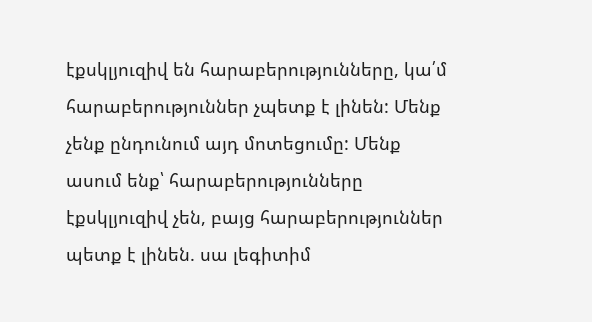էքսկլյուզիվ են հարաբերությունները, կա՛մ հարաբերություններ չպետք է լինեն: Մենք չենք ընդունում այդ մոտեցումը: Մենք ասում ենք՝ հարաբերությունները էքսկլյուզիվ չեն, բայց հարաբերություններ պետք է լինեն. սա լեգիտիմ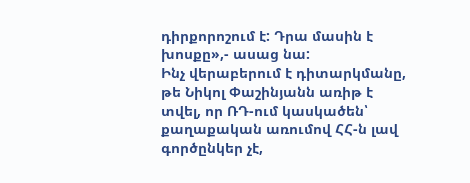դիրքորոշում է: Դրա մասին է խոսքը»,- ասաց նա:
Ինչ վերաբերում է դիտարկմանը, թե Նիկոլ Փաշինյանն առիթ է տվել, որ ՌԴ-ում կասկածեն՝ քաղաքական առումով ՀՀ-ն լավ գործընկեր չէ,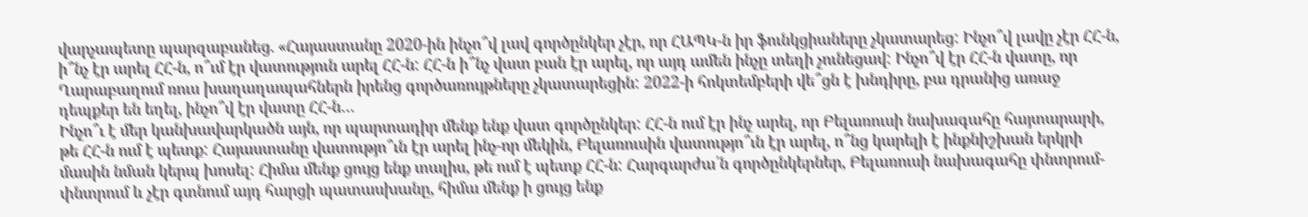վարչապետը պարզաբանեց. «Հայաստանը 2020-ին ինչո՞վ լավ գործընկեր չէր, որ ՀԱՊԿ-ն իր ֆունկցիաները չկատարեց: Ինչո՞վ լավը չէր ՀՀ-ն, ի՞նչ էր արել ՀՀ-ն, ո՞ւմ էր վատություն արել ՀՀ-ն: ՀՀ-ն ի՞նչ վատ բան էր արել, որ այդ ամեն ինչը տեղի չունեցավ: Ինչո՞վ էր ՀՀ-ն վատը, որ Ղարաբաղում ռուս խաղաղապահներն իրենց գործառույթները չկատարեցին: 2022-ի հոկտեմբերի վե՞ցն է խնդիրը, բա դրանից առաջ դեպքեր են եղել, ինչո՞վ էր վատը ՀՀ-ն…
Ինչո՞ւ է մեր կանխավարկածն այն, որ պարտադիր մենք ենք վատ գործընկեր: ՀՀ-ն ում էր ինչ արել, որ Բելառուսի նախագահը հայտարարի, թե ՀՀ-ն ում է պետք: Հայաստանը վատությո՞ւն էր արել ինչ-որ մեկին, Բելառուսին վատությո՞ւն էր արել, ո՞նց կարելի է ինքնիշխան երկրի մասին նման կերպ խոսել: Հիմա մենք ցույց ենք տալիս, թե ում է պետք ՀՀ-ն: Հարգարժա՛ն գործընկերներ, Բելառուսի նախագահը փնտրում-փնտրում և չէր գտնում այդ հարցի պատասխանը, հիմա մենք ի ցույց ենք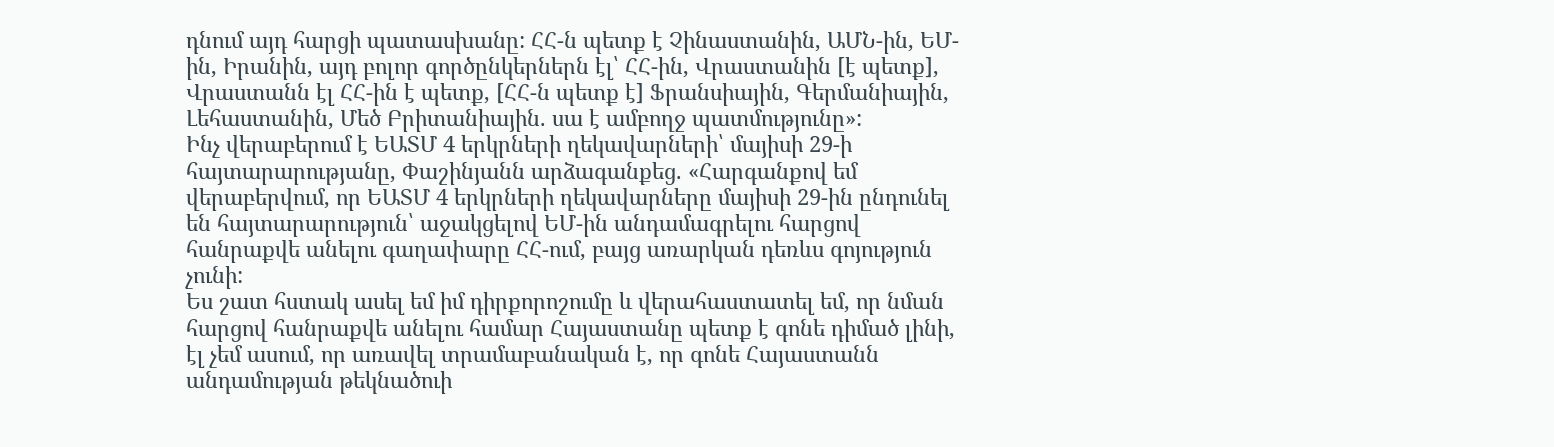դնում այդ հարցի պատասխանը: ՀՀ-ն պետք է Չինաստանին, ԱՄՆ-ին, ԵՄ-ին, Իրանին, այդ բոլոր գործընկերներն էլ՝ ՀՀ-ին, Վրաստանին [է պետք], Վրաստանն էլ ՀՀ-ին է պետք, [ՀՀ-ն պետք է] Ֆրանսիային, Գերմանիային, Լեհաստանին, Մեծ Բրիտանիային. սա է ամբողջ պատմությունը»:
Ինչ վերաբերում է ԵԱՏՄ 4 երկրների ղեկավարների՝ մայիսի 29-ի հայտարարությանը, Փաշինյանն արձագանքեց. «Հարգանքով եմ վերաբերվում, որ ԵԱՏՄ 4 երկրների ղեկավարները մայիսի 29-ին ընդունել են հայտարարություն՝ աջակցելով ԵՄ-ին անդամագրելու հարցով հանրաքվե անելու գաղափարը ՀՀ-ում, բայց առարկան դեռևս գոյություն չունի:
Ես շատ հստակ ասել եմ իմ դիրքորոշումը և վերահաստատել եմ, որ նման հարցով հանրաքվե անելու համար Հայաստանը պետք է գոնե դիմած լինի, էլ չեմ ասում, որ առավել տրամաբանական է, որ գոնե Հայաստանն անդամության թեկնածուի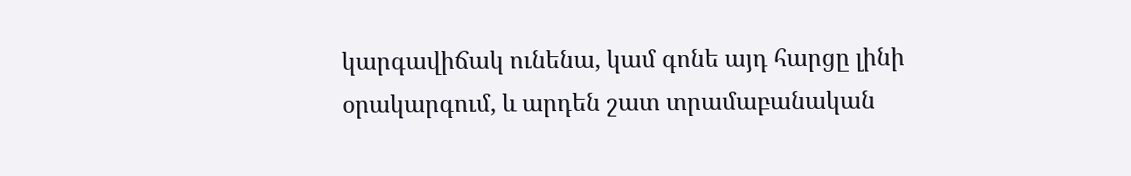կարգավիճակ ունենա, կամ գոնե այդ հարցը լինի օրակարգում, և արդեն շատ տրամաբանական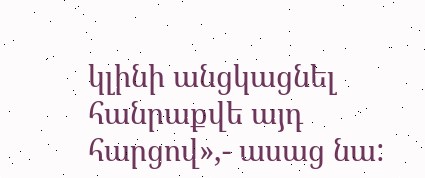կլինի անցկացնել հանրաքվե այդ հարցով»,- ասաց նա: